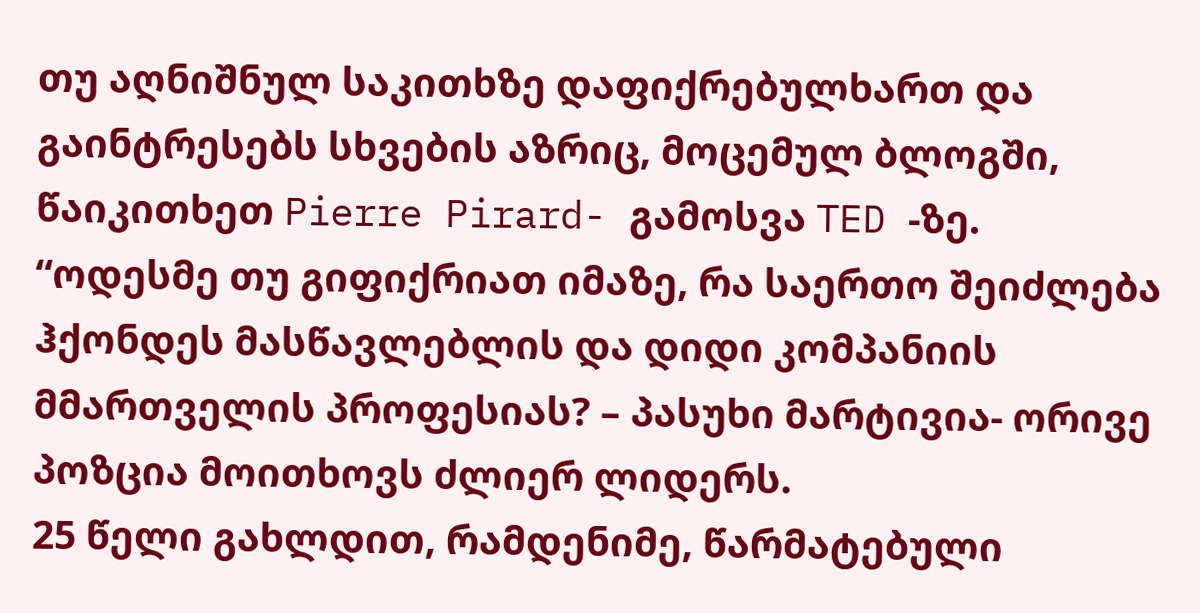თუ აღნიშნულ საკითხზე დაფიქრებულხართ და გაინტრესებს სხვების აზრიც, მოცემულ ბლოგში, წაიკითხეთ Pierre Pirard- გამოსვა TED -ზე.
“ოდესმე თუ გიფიქრიათ იმაზე, რა საერთო შეიძლება ჰქონდეს მასწავლებლის და დიდი კომპანიის მმართველის პროფესიას? – პასუხი მარტივია- ორივე პოზცია მოითხოვს ძლიერ ლიდერს.
25 წელი გახლდით, რამდენიმე, წარმატებული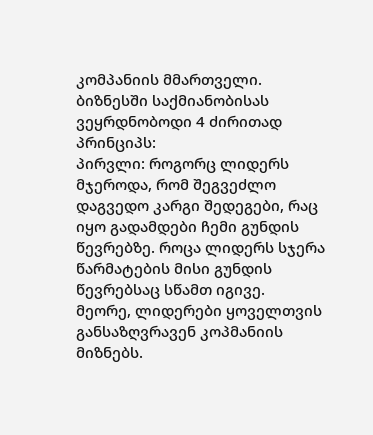კომპანიის მმართველი. ბიზნესში საქმიანობისას ვეყრდნობოდი 4 ძირითად პრინციპს:
პირვლი: როგორც ლიდერს მჯეროდა, რომ შეგვეძლო დაგვედო კარგი შედეგები, რაც იყო გადამდები ჩემი გუნდის წევრებზე. როცა ლიდერს სჯერა წარმატების მისი გუნდის წევრებსაც სწამთ იგივე.
მეორე, ლიდერები ყოველთვის განსაზღვრავენ კოპმანიის მიზნებს.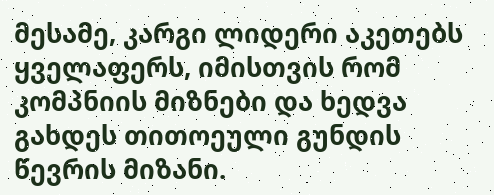მესამე, კარგი ლიდერი აკეთებს ყველაფერს, იმისთვის რომ კომპნიის მიზნები და ხედვა გახდეს თითოეული გუნდის წევრის მიზანი.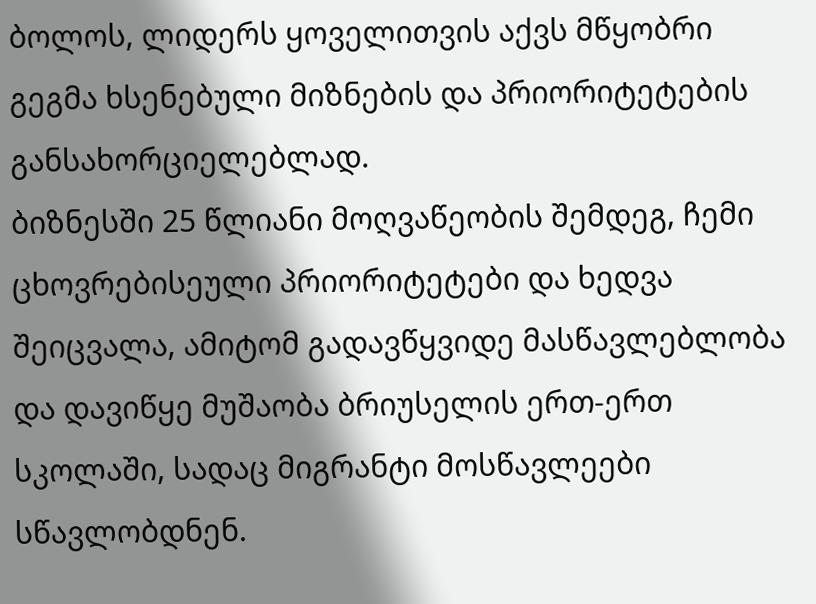ბოლოს, ლიდერს ყოველითვის აქვს მწყობრი გეგმა ხსენებული მიზნების და პრიორიტეტების განსახორციელებლად.
ბიზნესში 25 წლიანი მოღვაწეობის შემდეგ, ჩემი ცხოვრებისეული პრიორიტეტები და ხედვა შეიცვალა, ამიტომ გადავწყვიდე მასწავლებლობა და დავიწყე მუშაობა ბრიუსელის ერთ-ერთ სკოლაში, სადაც მიგრანტი მოსწავლეები სწავლობდნენ.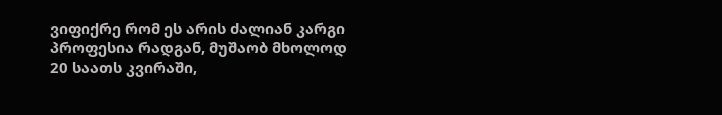ვიფიქრე რომ ეს არის ძალიან კარგი პროფესია რადგან, მუშაობ მხოლოდ 20 საათს კვირაში,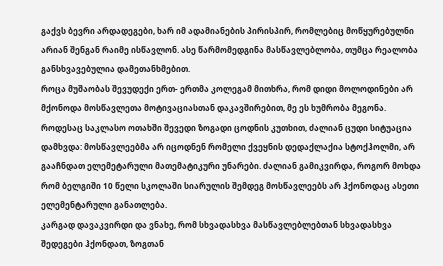გაქვს ბევრი არდადეგები, ხარ იმ ადამიანების პირისპირ, რომლებიც მოწყურებულნი არიან შენგან რაიმე ისწავლონ. ასე წარმომედგინა მასწავლებლობა, თუმცა რეალობა განსხვავებულია დამეთანხმებით.
როცა მუშაობას შევუდექი ერთ- ერთმა კოლეგამ მითხრა, რომ დიდი მოლოდინები არ მქონოდა მოსწავლეთა მოტივაციასთან დაკავშირებით, მე ეს ხუმრობა მეგონა. როდესაც საკლასო ოთახში შევედი ზოგადი ცოდნის კუთხით, ძალიან ცუდი სიტუაცია დამხვდა: მოსწავლეებმა არ იცოდნენ რომელი ქვეყნის დედაქლაქია სტოქჰოლმი, არ გააჩნდათ ელემეტარული მათემატიკური უნარები. ძალიან გამიკვირდა, როგორ მოხდა რომ ბელგიში 10 წელი სკოლაში სიარულის შემდეგ მოსწავლეებს არ ჰქონოდაც ასეთი ელემენტარული განათლება.
კარგად დავაკვირდი და ვნახე, რომ სხვადასხვა მასწავლებლებთან სხვადასხვა შედეგები ჰქონდათ, ზოგთან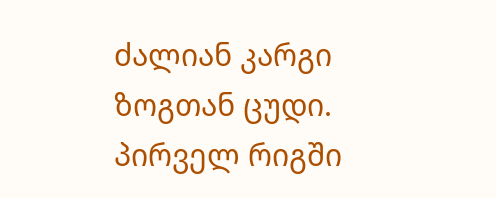ძალიან კარგი ზოგთან ცუდი. პირველ რიგში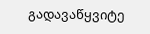გადავაწყვიტე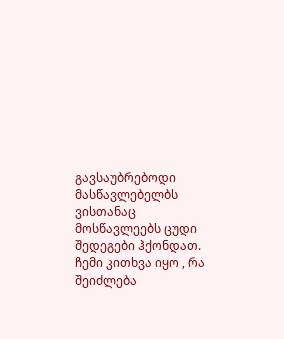გავსაუბრებოდი მასწავლებელბს ვისთანაც მოსწავლეებს ცუდი შედეგები ჰქონდათ. ჩემი კითხვა იყო , რა შეიძლება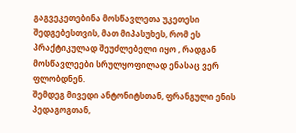გაგვეკეთებინა მოსწავლეთა უკეთესი შედგებესთვის, მათ მიპასუხეს, რომ ეს პრაქტიკულად შეუძლებელი იყო , რადგან მოსწავლეები სრულყოფილად ენასაც ვერ ფლობდნენ.
შემდეგ მივედი ანტონიტსთან, ფრანგული ენის პედაგოგთან,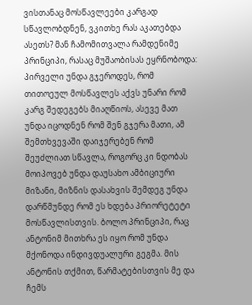ვისთანაც მოსწავლეები კარგად სწავლობდნენ, ვკითხე რას აკათებდა ასეთს? Მან ჩამომითვალა რამდენიმე პრინციპი, რასაც მუშაობისას ეყრნობოდა: პირველი უნდა გჯეროდეს, რომ თითოეულ მოსწავლეს აქვს უნარი რომ კარგ შედეგებს მიაღწიოს, ასევე მათ უნდა იცოდნენ რომ შენ გჯერა მათი, ამ შემთხვევაში დაიჯერებენ რომ შეუძლიათ სწავლა, როგორც კი ნდობას მოიპოვებ უნდა დაუსახო ამბიციური მიზანი, მიზნის დასახვის შემდეგ უნდა დარწმუნდე რომ ეს ხდება პრიორეტეტი მოსწავლისთვის. ბოლო პრინციპი, რაც ანტონიმ მითხრა ეს იყო რომ უნდა მქონოდა ინდივდუალური გეგმა. Მის ანტონის თქმით, წარმატებისთვის მე და ჩემს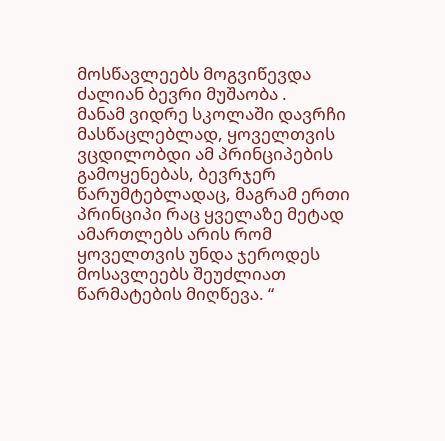მოსწავლეებს მოგვიწევდა ძალიან ბევრი მუშაობა .
მანამ ვიდრე სკოლაში დავრჩი მასწაცლებლად, ყოველთვის ვცდილობდი ამ პრინციპების გამოყენებას, ბევრჯერ წარუმტებლადაც, მაგრამ ერთი პრინციპი რაც ყველაზე მეტად ამართლებს არის რომ ყოველთვის უნდა ჯეროდეს მოსავლეებს შეუძლიათ წარმატების მიღწევა. “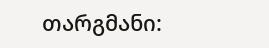თარგმანი: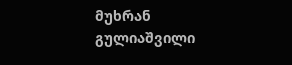მუხრან გულიაშვილი